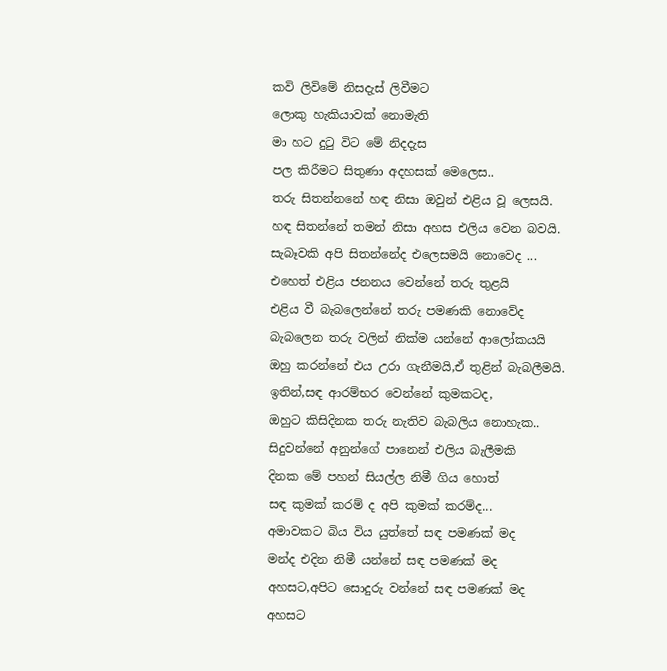කවි ලිවිමේ නිසදැස් ලිවීමට
ලොකු හැකියාවක් නොමැති
මා හට දුටු විට මේ නිදදැස
පල කිරීමට සිතුණා අදහසක් මෙලෙස..
තරු සිතන්නනේ හඳ නිසා ඔවුන් එළිය වූ ලෙසයි.
හඳ සිතන්නේ තමන් නිසා අහස එලිය වෙන බවයි.
සැබෑවකි අපි සිතන්නේද එලෙසමයි නොවෙද ...
එහෙත් එළිය ජනනය වෙන්නේ තරු තුළයි
එළිය වී බැබලෙන්නේ තරු පමණකි නොවේද
බැබලෙන තරු වලින් නික්ම යන්නේ ආලෝකයයි
ඔහු කරන්නේ එය උරා ගැනීමයි,ඒ තුළින් බැබලීමයි.
ඉතින්,සඳ ආරම්භර වෙන්නේ කුමකටද,
ඔහුට කිසිදිනක තරු නැතිව බැබලිය නොහැක..
සිදුවන්නේ අනුන්ගේ පානෙන් එලිය බැලීමකි
දිනක මේ පහන් සියල්ල නිමී ගිය හොත්
සඳ කුමක් කරම් ද අපි කුමක් කරම්ද...
අමාවකට බිය විය යුත්තේ සඳ පමණක් මද
මන්ද එදින නිමී යන්නේ සඳ පමණක් මද
අහසට,අපිට සොදුරු වන්නේ සඳ පමණක් මද
අහසට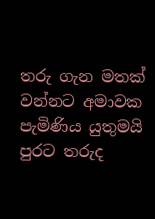තරු ගැන මතක් වන්නට අමාවක පැමිණිය යුතුමයි
පුරට තරුද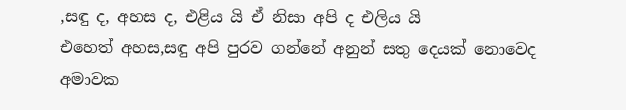,සඳු ද, අහස ද, එළිය යි ඒ නිසා අපි ද එලිය යි
එහෙත් අහස,සඳු අපි පුරව ගන්නේ අනුන් සතු දෙයක් නොවෙද
අමාවක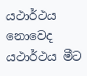යථාර්ථය නොවෙද යථාර්ථය මීට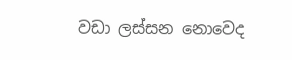වඩා ලස්සන නොවෙද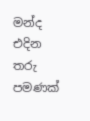මන්ද එදින තරු පමණක්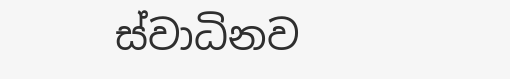ස්වාධිනව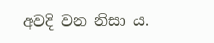අවදි වන නිසා ය.